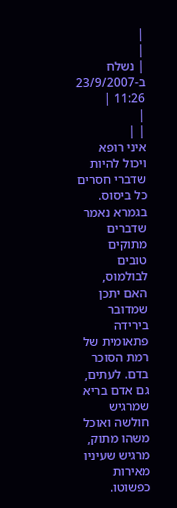|
|
| נשלח ב-23/9/2007 11:26 |
|
| |
איני רופא ויכול להיות שדברי חסרים כל ביסוס. בגמרא נאמר שדברים מתוקים טובים לבולמוס, האם יתכן שמדובר בירידה פתאומית של רמת הסוכר בדם. לעתים, גם אדם בריא שמרגיש חולשה ואוכל משהו מתוק, מרגיש שעיניו מאירות כפשוטו.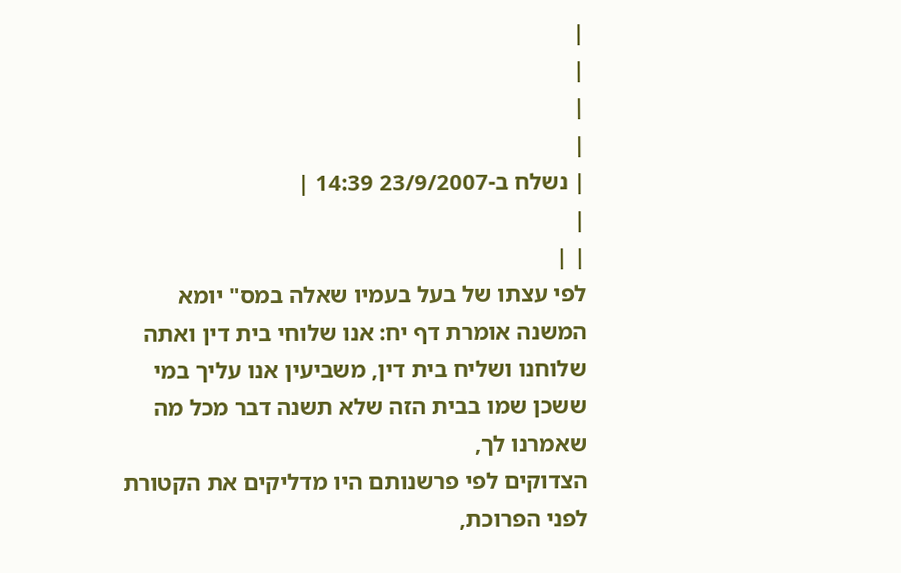|
|
|
|
| נשלח ב-23/9/2007 14:39 |
|
| |
לפי עצתו של בעל בעמיו שאלה במס" יומא
המשנה אומרת דף יח: אנו שלוחי בית דין ואתה שלוחנו ושליח בית דין, משביעין אנו עליך במי ששכן שמו בבית הזה שלא תשנה דבר מכל מה שאמרנו לך,
הצדוקים לפי פרשנותם היו מדליקים את הקטורת לפני הפרוכת,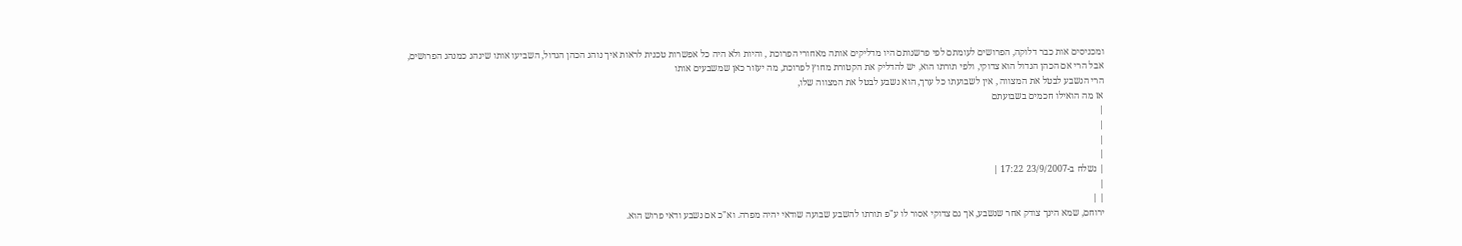ומכניסים אות כבר דלוקה, הפרושים לעומתם לפי פרשנותם היו מדליקים אותה מאחורי הפרוכת , והיות ולא היה כל אפשרות טכנית לראות איך נוהג הכהן הגדול, השביעו אותו שינהג כמנהג הפרושים,
אבל הרי אם הכהן הגדול הוא צדוקי, ולפי תורתו הוא, יש להדליק את הקטורת מחוץ לפרוכת, מה יעזור כאן שמשבעים אותו
הרי הנשבע לבטל את המצווה , אין לשבועתו כל ערך, הוא נשבע לבטל את המצווה שלו,
אז מה הואילו חכמים בשבועתם
|
|
|
|
| נשלח ב-23/9/2007 17:22 |
|
| |
ירוחם, שמא הינך צודק אחר שנשבע, אך גם צדוקי אסור לו ע"פ תורתו להשבע שבועה שודאי יהיה מפרה. וא"כ אם נשבע ודאי פרוש הוא.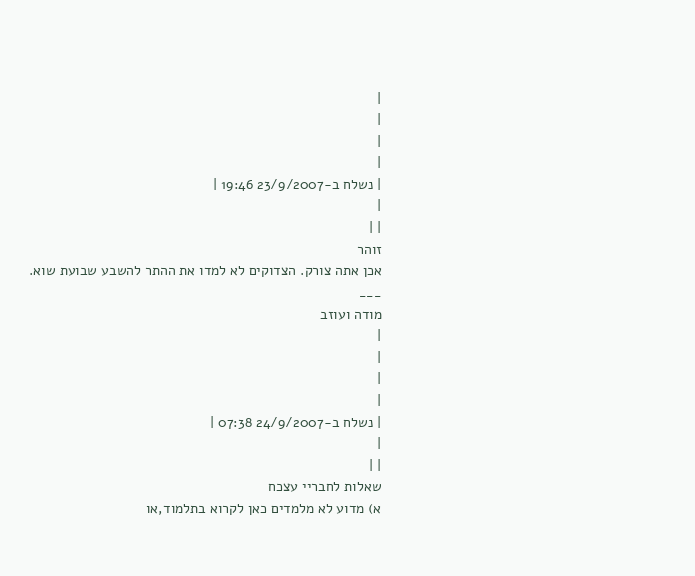|
|
|
|
| נשלח ב-23/9/2007 19:46 |
|
| |
זוהר
אכן אתה צורק. הצדוקים לא למדו את ההתר להשבע שבועת שוא.
___
מודה ועוזב
|
|
|
|
| נשלח ב-24/9/2007 07:38 |
|
| |
שאלות לחבריי עצכח
א) מדוע לא מלמדים כאן לקרוא בתלמוד,או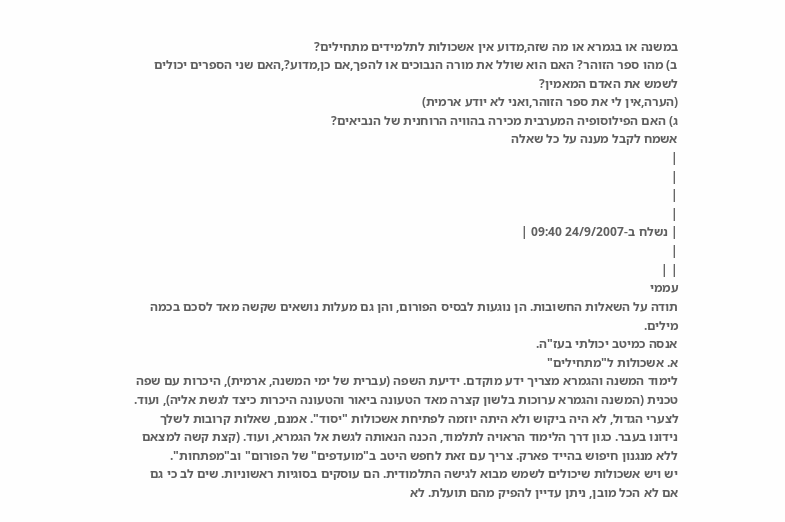במשנה או בגמרא או מה שזה,מדוע אין אשכולות לתלמידים מתחילים?
ב) מהו ספר הזוהר? האם הוא שולל את מורה הנבוכים או להפך,אם כן,מדוע?,האם שני הספרים יכולים לשמש את האדם המאמין?
(הערה,אין לי את ספר הזוהר,ואני לא יודע ארמית)
ג) האם הפילוסופיה המערבית מכירה בהוויה הרוחנית של הנביאים?
אשמח לקבל מענה על כל שאלה
|
|
|
|
| נשלח ב-24/9/2007 09:40 |
|
| |
עממי
תודה על השאלות החשובות. הן נוגעות לבסיס הפורום, והן גם מעלות נושאים שקשה מאד לסכם בכמה מילים.
אנסה כמיטב יכולתי בעז"ה.
א. אשכולות ל"מתחילים"
לימוד המשנה והגמרא מצריך ידע מוקדם. ידיעת השפה (עברית של ימי המשנה, ארמית), היכרות עם שפה טכנית (המשנה והגמרא ערוכות בלשון קצרה מאד הטעונה ביאור והטעונה היכרות כיצד לגשת אליה), ועוד.
לצערי הגדול, לא היה ביקוש ולא היתה יוזמה לפתיחת אשכולות "יסוד". אמנם, שאלות קרובות לשלך נידונו בעבר. כגון דרך הלימוד הראויה לתלמוד, הכנה הנאותה לגשת אל הגמרא, ועוד. (קצת קשה למצאם ללא מנגנון חיפוש בהייד פארק. צריך עם זאת לחפש היטב ב"מועדפים" של הפורום" וב"מפתחות".
יש ויש אשכולות שיכולים לשמש מבוא לגישה התלמודית. הם עוסקים בסוגיות ראשוניות. שים לב כי גם אם לא הכל מובן, ניתן עדיין להפיק מהם תועלת. לא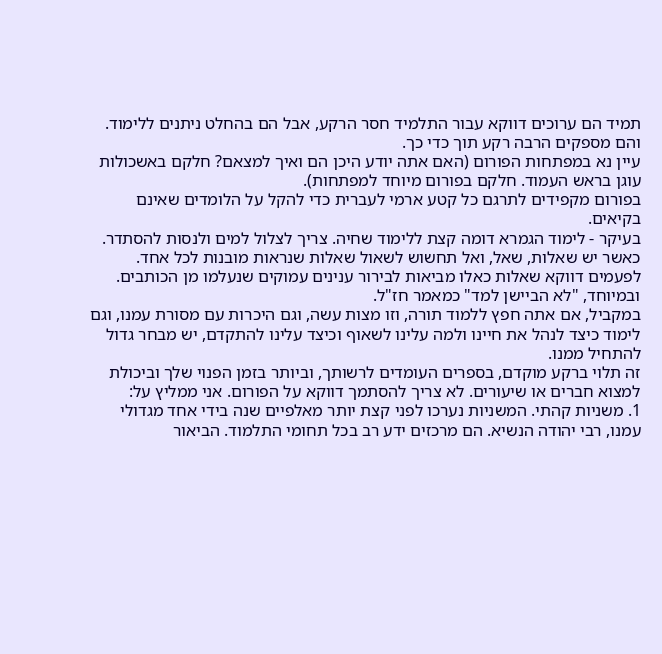תמיד הם ערוכים דווקא עבור התלמיד חסר הרקע, אבל הם בהחלט ניתנים ללימוד. והם מספקים הרבה רקע תוך כדי כך.
עיין נא במפתחות הפורום (האם אתה יודע היכן הם ואיך למצאם? חלקם באשכולות עוגן בראש העמוד. חלקם בפורום מיוחד למפתחות).
בפורום מקפידים לתרגם כל קטע ארמי לעברית כדי להקל על הלומדים שאינם בקיאים.
בעיקר - לימוד הגמרא דומה קצת ללימוד שחיה. צריך לצלול למים ולנסות להסתדר. כאשר יש שאלות, שאל, ואל תחשוש לשאול שאלות שנראות מובנות לכל אחד. לפעמים דווקא שאלות כאלו מביאות לבירור ענינים עמוקים שנעלמו מן הכותבים. ובמיוחד, "לא הביישן למד" כמאמר חז"ל.
במקביל, אם אתה חפץ ללמוד תורה, וזו מצות עשה, וגם היכרות עם מסורת עמנו, וגם לימוד כיצד לנהל את חיינו ולמה עלינו לשאוף וכיצד עלינו להתקדם, יש מבחר גדול להתחיל ממנו.
זה תלוי ברקע מוקדם, בספרים העומדים לרשותך, וביותר בזמן הפנוי שלך וביכולת למצוא חברים או שיעורים. לא צריך להסתמך דווקא על הפורום. אני ממליץ על:
1. משניות קהתי. המשניות נערכו לפני קצת יותר מאלפיים שנה בידי אחד מגדולי עמנו, רבי יהודה הנשיא. הם מרכזים ידע רב בכל תחומי התלמוד. הביאור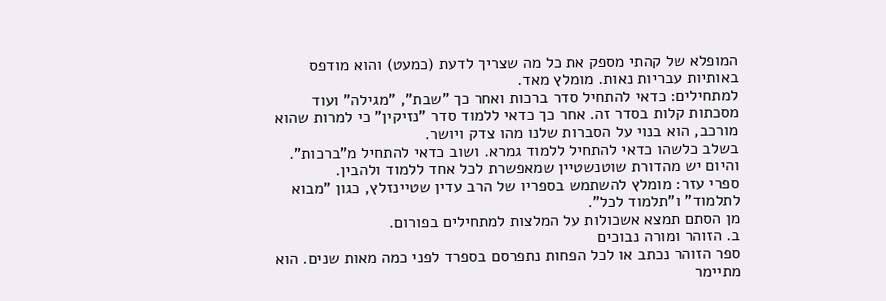המופלא של קהתי מספק את כל מה שצריך לדעת (כמעט) והוא מודפס באותיות עבריות נאות. מומלץ מאד.
למתחילים: כדאי להתחיל סדר ברכות ואחר כך "שבת", "מגילה" ועוד מסכתות קלות בסדר זה. אחר כך כדאי ללמוד סדר "נזיקין" כי למרות שהוא מורכב, הוא בנוי על הסברות שלנו מהו צדק ויושר.
בשלב כלשהו כדאי להתחיל ללמוד גמרא. ושוב כדאי להתחיל מ"ברכות". והיום יש מהדורת שוטנשטיין שמאפשרת לכל אחד ללמוד ולהבין.
ספרי עזר: מומלץ להשתמש בספריו של הרב עדין שטיינזלץ, כגון "מבוא לתלמוד" ו"תלמוד לכל".
מן הסתם תמצא אשכולות על המלצות למתחילים בפורום.
ב. הזוהר ומורה נבוכים
ספר הזוהר נכתב או לכל הפחות נתפרסם בספרד לפני כמה מאות שנים. הוא מתיימר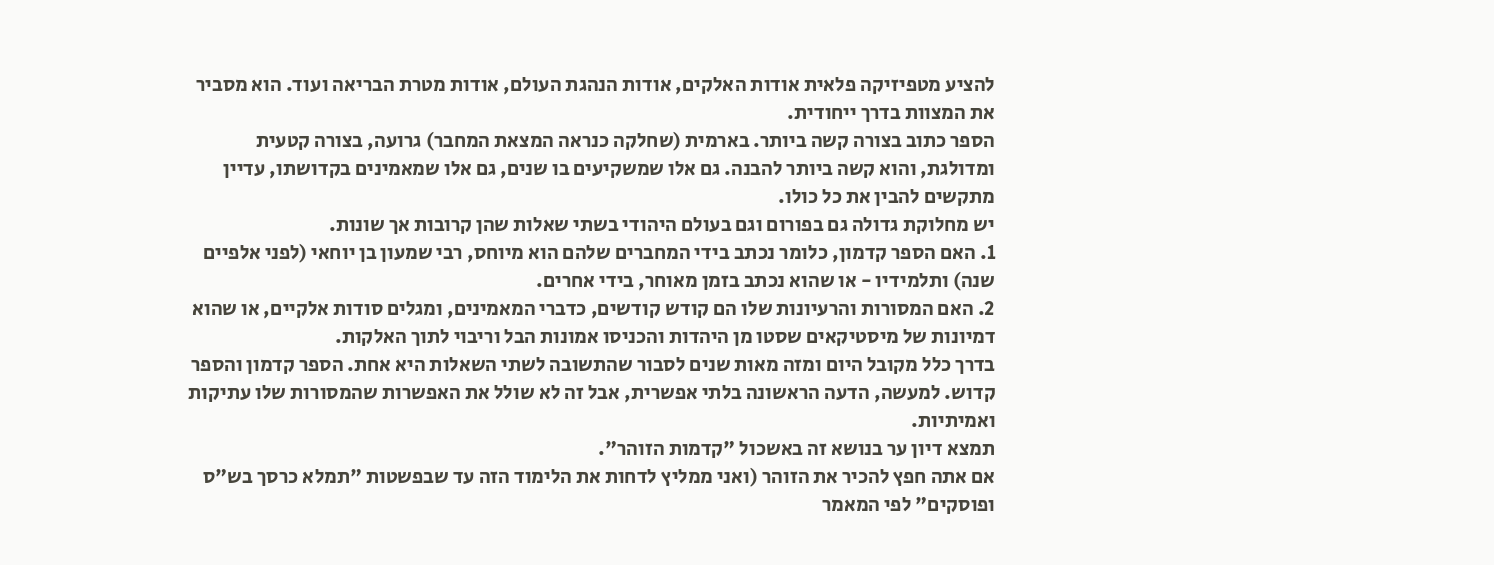להציע מטפיזיקה פלאית אודות האלקים, אודות הנהגת העולם, אודות מטרת הבריאה ועוד. הוא מסביר את המצוות בדרך ייחודית.
הספר כתוב בצורה קשה ביותר. בארמית (שחלקה כנראה המצאת המחבר) גרועה, בצורה קטעית ומדולגת, והוא קשה ביותר להבנה. גם אלו שמשקיעים בו שנים, גם אלו שמאמינים בקדושתו, עדיין מתקשים להבין את כל כולו.
יש מחלוקת גדולה גם בפורום וגם בעולם היהודי בשתי שאלות שהן קרובות אך שונות.
1. האם הספר קדמון, כלומר נכתב בידי המחברים שלהם הוא מיוחס, רבי שמעון בן יוחאי (לפני אלפיים שנה) ותלמידיו - או שהוא נכתב בזמן מאוחר, בידי אחרים.
2. האם המסורות והרעיונות שלו הם קודש קודשים, כדברי המאמינים, ומגלים סודות אלקיים, או שהוא דמיונות של מיסטיקאים שסטו מן היהדות והכניסו אמונות הבל וריבוי לתוך האלקות.
בדרך כלל מקובל היום ומזה מאות שנים לסבור שהתשובה לשתי השאלות היא אחת. הספר קדמון והספר קדוש. למעשה, הדעה הראשונה בלתי אפשרית, אבל זה לא שולל את האפשרות שהמסורות שלו עתיקות ואמיתיות.
תמצא דיון ער בנושא זה באשכול "קדמות הזוהר".
אם אתה חפץ להכיר את הזוהר (ואני ממליץ לדחות את הלימוד הזה עד שבפשטות "תמלא כרסך בש"ס ופוסקים" לפי המאמר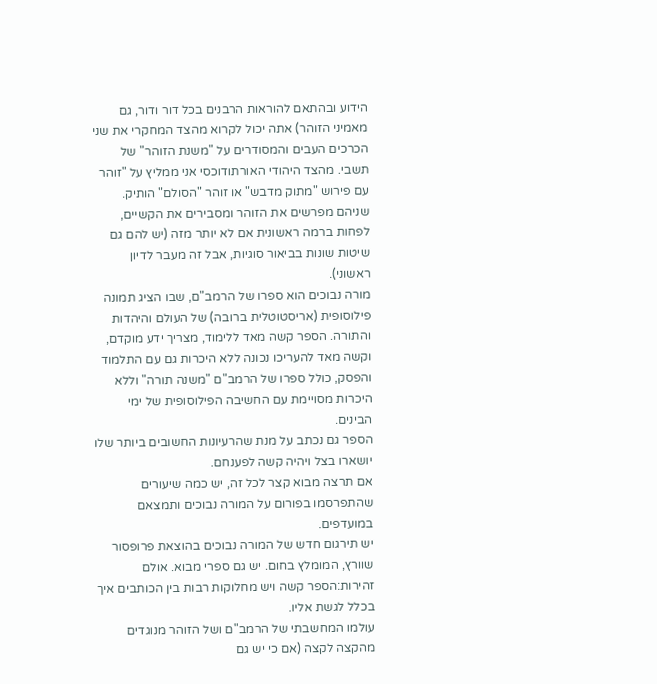הידוע ובהתאם להוראות הרבנים בכל דור ודור, גם מאמיני הזוהר) אתה יכול לקרוא מהצד המחקרי את שני הכרכים העבים והמסודרים על "משנת הזוהר" של תשבי. מהצד היהודי האורתודוכסי אני ממליץ על "זוהר עם פירוש "מתוק מדבש" או זוהר "הסולם" הותיק. שניהם מפרשים את הזוהר ומסבירים את הקשיים, לפחות ברמה ראשונית אם לא יותר מזה (יש להם גם שיטות שונות בביאור סוגיות, אבל זה מעבר לדיון ראשוני).
מורה נבוכים הוא ספרו של הרמב"ם, שבו הציג תמונה פילוסופית (אריסטוטלית ברובה) של העולם והיהדות והתורה. הספר קשה מאד ללימוד, מצריך ידע מוקדם, וקשה מאד להעריכו נכונה ללא היכרות גם עם התלמוד והפסק, כולל ספרו של הרמב"ם "משנה תורה" וללא היכרות מסויימת עם החשיבה הפילוסופית של ימי הבינים.
הספר גם נכתב על מנת שהרעיונות החשובים ביותר שלו יושארו בצל ויהיה קשה לפענחם.
אם תרצה מבוא קצר לכל זה, יש כמה שיעורים שהתפרסמו בפורום על המורה נבוכים ותמצאם במועדפים.
יש תירגום חדש של המורה נבוכים בהוצאת פרופסור שוורץ, המומלץ בחום. יש גם ספרי מבוא. אולם זהירות:הספר קשה ויש מחלוקות רבות בין הכותבים איך בכלל לגשת אליו.
עולמו המחשבתי של הרמב"ם ושל הזוהר מנוגדים מהקצה לקצה (אם כי יש גם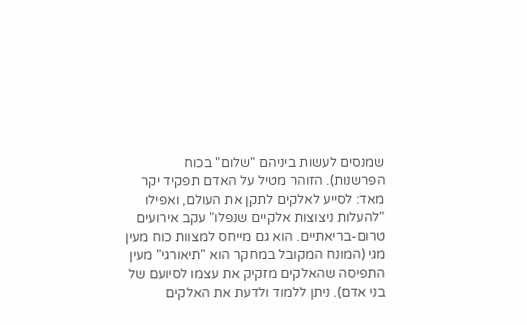שמנסים לעשות ביניהם "שלום" בכוח הפרשנות). הזוהר מטיל על האדם תפקיד יקר מאד: לסייע לאלקים לתקן את העולם, ואפילו "להעלות ניצוצות אלקיים שנפלו" עקב אירועים טרום-בריאתיים. הוא גם מייחס למצוות כוח מעין מגי (המונח המקובל במחקר הוא "תיאורגי" מעין התפיסה שהאלקים מזקיק את עצמו לסיועם של בני אדם). ניתן ללמוד ולדעת את האלקים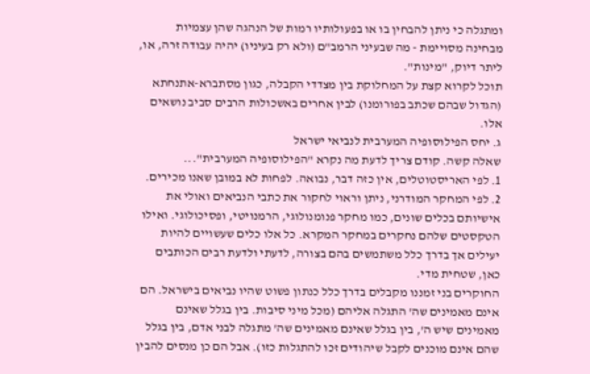ומתגלה כי ניתן להבחין בו או בפעולותיו רמות של הנהגה שהן עצמיות מבחינה מסויימת - מה שבעיני הרמב"ם (ולא רק בעיניו) יהיה עבודה זרה, או, ליתר דיוק, "מינות".
תוכל לקרוא קצת על המחלוקת בין מצדדי הקבלה, כגון מסתברא-אתנחתא (הגדול שבהם שכתב בפורומנו) לבין אחרים באשכולות הרבים סביב נושאים אלו.
ג. יחס הפילוסופיה המערבית לנביאי ישראל
שאלה קשה. קודם צריך לדעת מה נקרא "הפילוסופיה המערבית"...
1. לפי האריסטוטלים, אין כזה דבר, נבואה. לפחות לא במובן שאנו מכירים.
2. לפי המחקר המודרני, ניתן וראוי לחקור את כתבי הנביאים ואולי את אישיותם בכלים שונים, כמו מחקר פנומנולוגי, הרמנויטי, ופסיכולוגי. ואילו הטקסטים שלהם נחקרים במחקר המקרא. כל אלו כלים שעשויים להיות יעילים אך בדרך כלל משתמשים בהם בצורה, לדעתי ולדעת רבים הכותבים כאן, שטחית מדי.
החוקרים בני זמננו מקבלים בדרך כלל כנתון פשוט שהיו נביאים בישראל. הם אינם מאמינים שה' התגלה אליהם (מכל מיני סיבות. בין בגלל שאינם מאמינים שיש ה', בין בגלל שאינם מאמינים שה' מתגלה לבני אדם, בין בגלל שהם אינם מוכנים לקבל שיהודים זכו להתגלות כזו). אבל הם כן מנסים להבין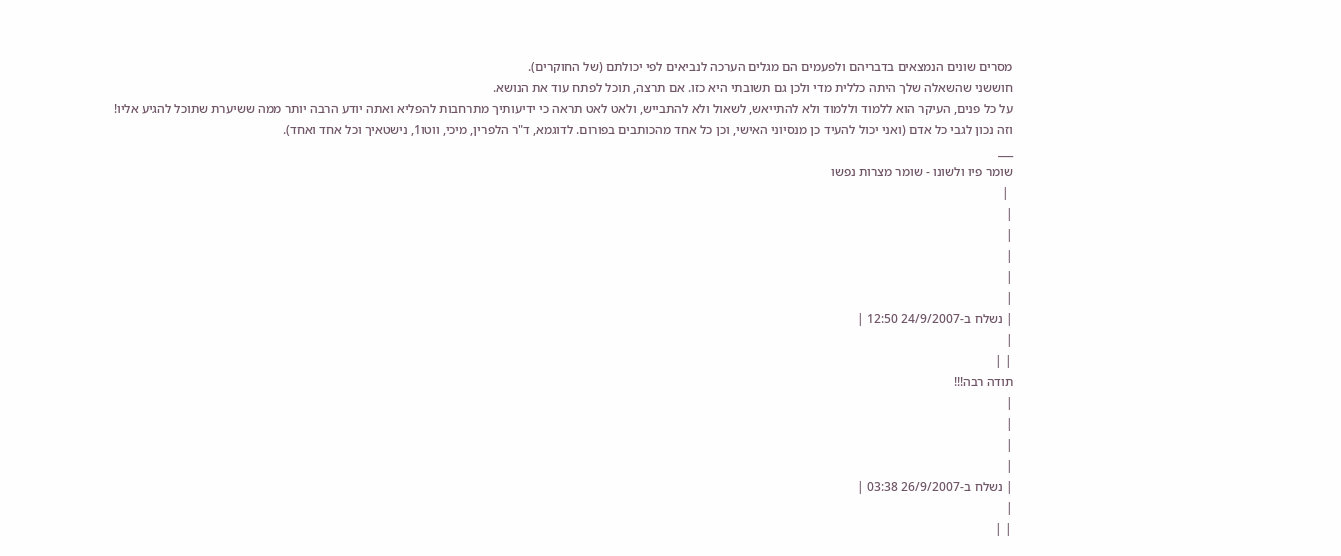מסרים שונים הנמצאים בדבריהם ולפעמים הם מגלים הערכה לנביאים לפי יכולתם (של החוקרים).
חוששני שהשאלה שלך היתה כללית מדי ולכן גם תשובתי היא כזו. אם תרצה, תוכל לפתח עוד את הנושא.
על כל פנים, העיקר הוא ללמוד וללמוד ולא להתייאש, לשאול ולא להתבייש, ולאט לאט תראה כי ידיעותיך מתרחבות להפליא ואתה יודע הרבה יותר ממה ששיערת שתוכל להגיע אליו! וזה נכון לגבי כל אדם (ואני יכול להעיד כן מנסיוני האישי, וכן כל אחד מהכותבים בפורום. לדוגמא, ד"ר הלפרין, מיכי, ווטו1, נישטאיך וכל אחד ואחד).
___
שומר פיו ולשונו - שומר מצרות נפשו
 |
|
|
|
|
|
| נשלח ב-24/9/2007 12:50 |
|
| |
תודה רבה!!!
|
|
|
|
| נשלח ב-26/9/2007 03:38 |
|
| |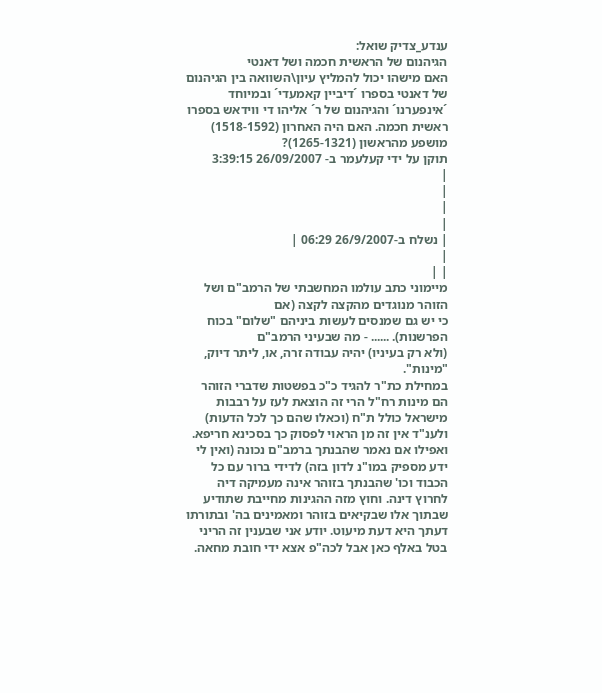ענדע_צדיק שואל:
הגיהנום של הראשית חכמה ושל דאנטי
האם מישהו יכול להמליץ עיון\השוואה בין הגיהנום של דאנטי בספרו ´דיביין קאמעדי´ ובמיוחד ´אינפערנו´ והגיהנום של ר´ אליהו די ווידאש בספרו ראשית חכמה. האם היה האחרון (1518-1592) מושפע מהראשון (1265-1321)?
תוקן על ידי קעלעמר ב- 26/09/2007 3:39:15
|
|
|
|
| נשלח ב-26/9/2007 06:29 |
|
| |
מיימוני כתב עולמו המחשבתי של הרמב"ם ושל הזוהר מנוגדים מהקצה לקצה (אם
כי יש גם שמנסים לעשות ביניהם "שלום" בכוח הפרשנות). ...... - מה שבעיני הרמב"ם
(ולא רק בעיניו) יהיה עבודה זרה, או, ליתר דיוק, "מינות".
במחילת כת"ר להגיד כ"כ בפשטות שדברי הזוהר הם מינות רח"ל הרי זה הוצאת לעז על רבבות מישראל כולל ת"ח (וכאלו שהם כך לכל הדעות) ולענ"ד אין זה מן הראוי לפסוק כך בסכינא חריפא. ואפילו אם נאמר שהבנתך ברמב"ם נכונה (ואין לי ידע מספיק במו"נ לדון בזה) לדידי ברור עם כל הכבוד וכו' שהבנתך בזוהר אינה מעמיקה דיה לחרוץ דינה. וחוץ מזה ההגינות מחייבת שתודיע שבתוך אלו שבקיאים בזוהר ומאמינים בה' ובתורתו דעתך היא דעת מיעוט. יודע אני שבענין זה הריני בטל באלף כאן אבל לכה"פ אצא ידי חובת מחאה.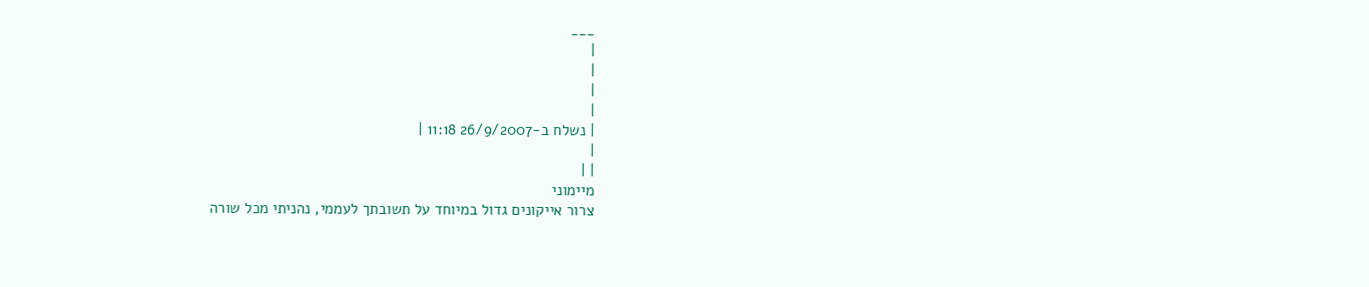___
|
|
|
|
| נשלח ב-26/9/2007 11:18 |
|
| |
מיימוני
צרור אייקונים גדול במיוחד על תשובתך לעממי, נהניתי מכל שורה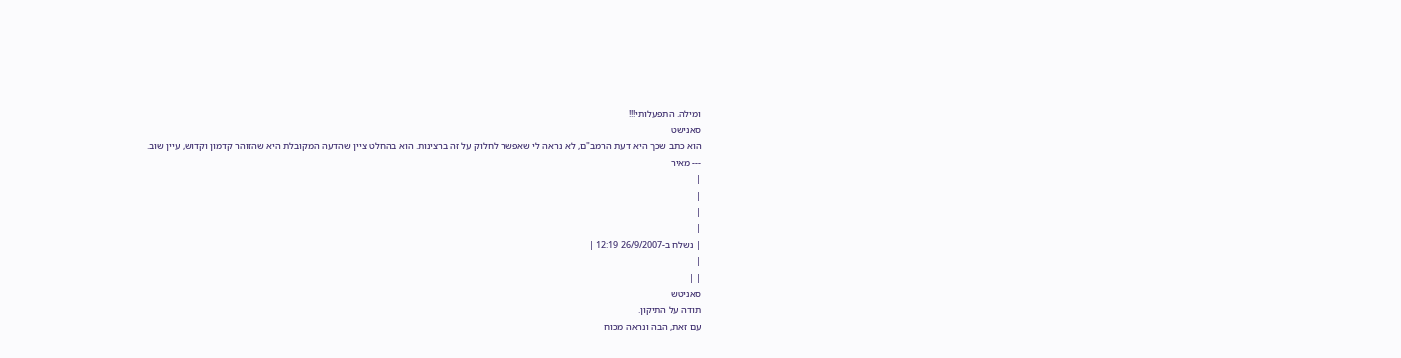ומילה. התפעלותי!!!
סאנישט
הוא כתב שכך היא דעת הרמב"ם, לא נראה לי שאפשר לחלוק על זה ברצינות. הוא בהחלט ציין שהדעה המקובלת היא שהזוהר קדמון וקדוש, עיין שוב.
--- מאיר
|
|
|
|
| נשלח ב-26/9/2007 12:19 |
|
| |
סאניטש
תודה על התיקון.
עם זאת, הבה ונראה מכוח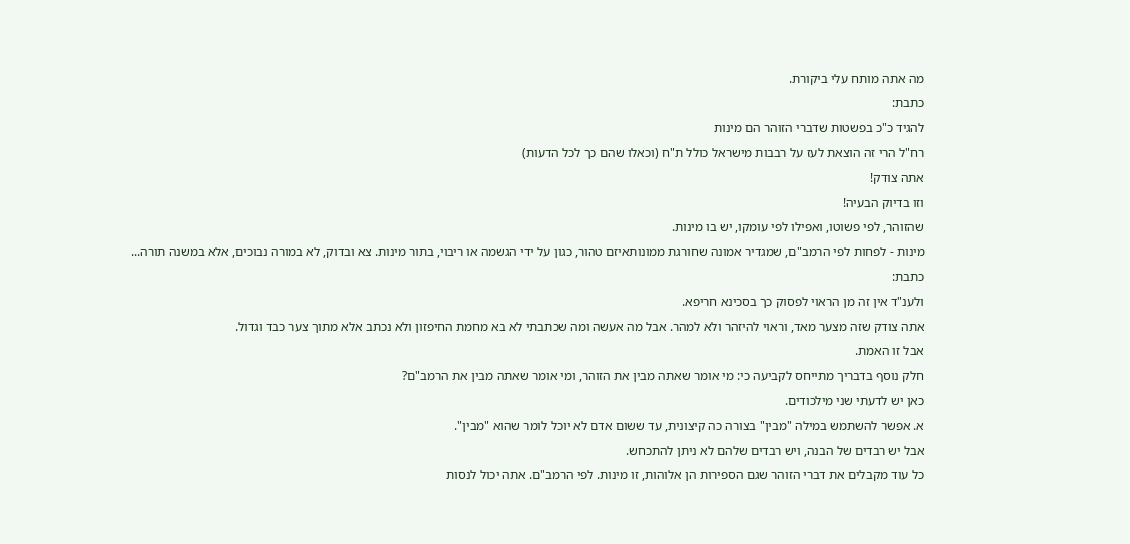מה אתה מותח עלי ביקורת.
כתבת:
להגיד כ"כ בפשטות שדברי הזוהר הם מינות
רח"ל הרי זה הוצאת לעז על רבבות מישראל כולל ת"ח (וכאלו שהם כך לכל הדעות)
אתה צודק!
וזו בדיוק הבעיה!
שהזוהר, לפי פשוטו, ואפילו לפי עומקו, יש בו מינות.
מינות - לפחות לפי הרמב"ם, שמגדיר אמונה שחורגת ממונותאיזם טהור, כגון על ידי הגשמה או ריבוי, בתור מינות. צא ובדוק, לא במורה נבוכים, אלא במשנה תורה...
כתבת:
ולענ"ד אין זה מן הראוי לפסוק כך בסכינא חריפא.
אתה צודק שזה מצער מאד, וראוי להיזהר ולא למהר. אבל מה אעשה ומה שכתבתי לא בא מחמת החיפזון ולא נכתב אלא מתוך צער כבד וגדול.
אבל זו האמת.
חלק נוסף בדבריך מתייחס לקביעה כי: מי אומר שאתה מבין את הזוהר, ומי אומר שאתה מבין את הרמב"ם?
כאן יש לדעתי שני מילכודים.
א. אפשר להשתמש במילה "מבין" בצורה כה קיצונית, עד ששום אדם לא יוכל לומר שהוא "מבין".
אבל יש רבדים של הבנה, ויש רבדים שלהם לא ניתן להתכחש.
כל עוד מקבלים את דברי הזוהר שגם הספירות הן אלוהות, זו מינות. לפי הרמב"ם. אתה יכול לנסות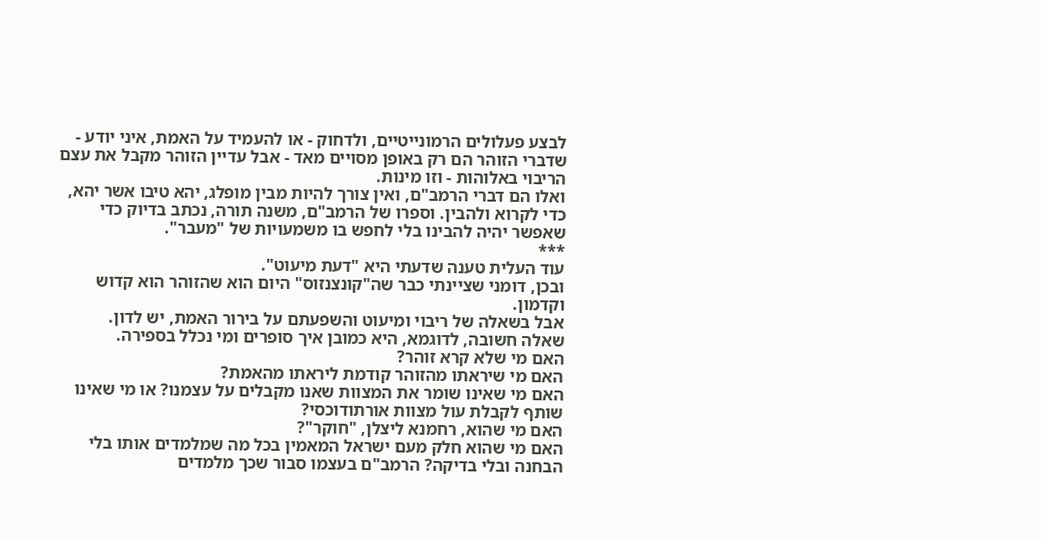לבצע פעלולים הרמונייטיים, ולדחוק - או להעמיד על האמת, איני יודע - שדברי הזוהר הם רק באופן מסויים מאד - אבל עדיין הזוהר מקבל את עצם הריבוי באלוהות - וזו מינות.
ואלו הם דברי הרמב"ם, ואין צורך להיות מבין מופלג, יהא טיבו אשר יהא, כדי לקרוא ולהבין. וספרו של הרמב"ם, משנה תורה, נכתב בדיוק כדי שאפשר יהיה להבינו בלי לחפש בו משמעויות של "מעבר".
***
עוד העלית טענה שדעתי היא "דעת מיעוט".
ובכן, דומני שציינתי כבר שה"קונצנזוס" היום הוא שהזוהר הוא קדוש וקדמון.
אבל בשאלה של ריבוי ומיעוט והשפעתם על בירור האמת, יש לדון.
שאלה חשובה, לדוגמא, היא כמובן איך סופרים ומי נכלל בספירה.
האם מי שלא קרא זוהר?
האם מי שיראתו מהזוהר קודמת ליראתו מהאמת?
האם מי שאינו שומר את המצוות שאנו מקבלים על עצמנו? או מי שאינו שותף לקבלת עול מצוות אורתודוכסי?
האם מי שהוא, רחמנא ליצלן, "חוקר"?
האם מי שהוא חלק מעם ישראל המאמין בכל מה שמלמדים אותו בלי הבחנה ובלי בדיקה? הרמב"ם בעצמו סבור שכך מלמדים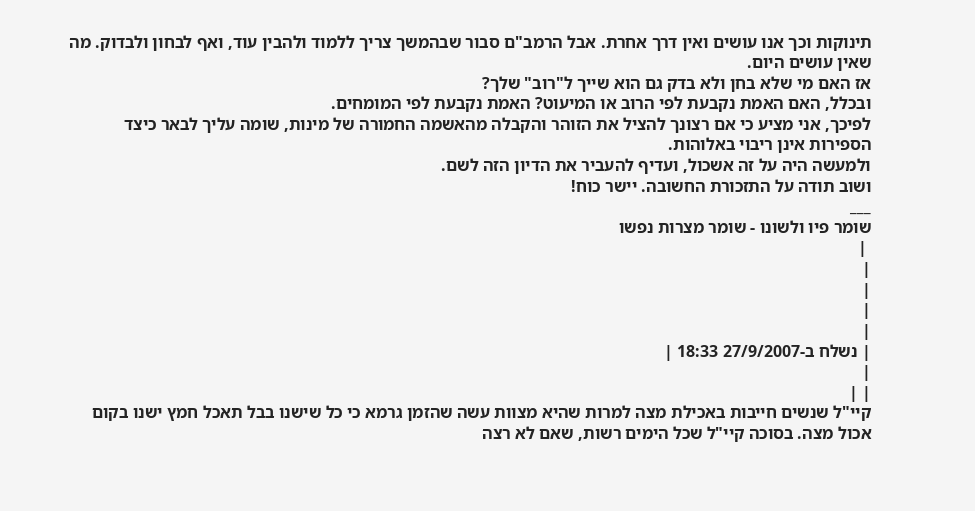תינוקות וכך אנו עושים ואין דרך אחרת. אבל הרמב"ם סבור שבהמשך צריך ללמוד ולהבין עוד, ואף לבחון ולבדוק. מה שאין עושים היום.
אז האם מי שלא בחן ולא בדק גם הוא שייך ל"רוב" שלך?
ובכלל, האם האמת נקבעת לפי הרוב או המיעוט? האמת נקבעת לפי המומחים.
לפיכך, אני מציע כי אם רצונך להציל את הזוהר והקבלה מהאשמה החמורה של מינות, שומה עליך לבאר כיצד הספירות אינן ריבוי באלוהות.
ולמעשה היה על זה אשכול, ועדיף להעביר את הדיון הזה לשם.
ושוב תודה על התזכורת החשובה. יישר כוח!
___
שומר פיו ולשונו - שומר מצרות נפשו
 |
|
|
|
|
| נשלח ב-27/9/2007 18:33 |
|
| |
קיי"ל שנשים חייבות באכילת מצה למרות שהיא מצוות עשה שהזמן גרמא כי כל שישנו בבל תאכל חמץ ישנו בקום אכול מצה. בסוכה קיי"ל שכל הימים רשות, שאם לא רצה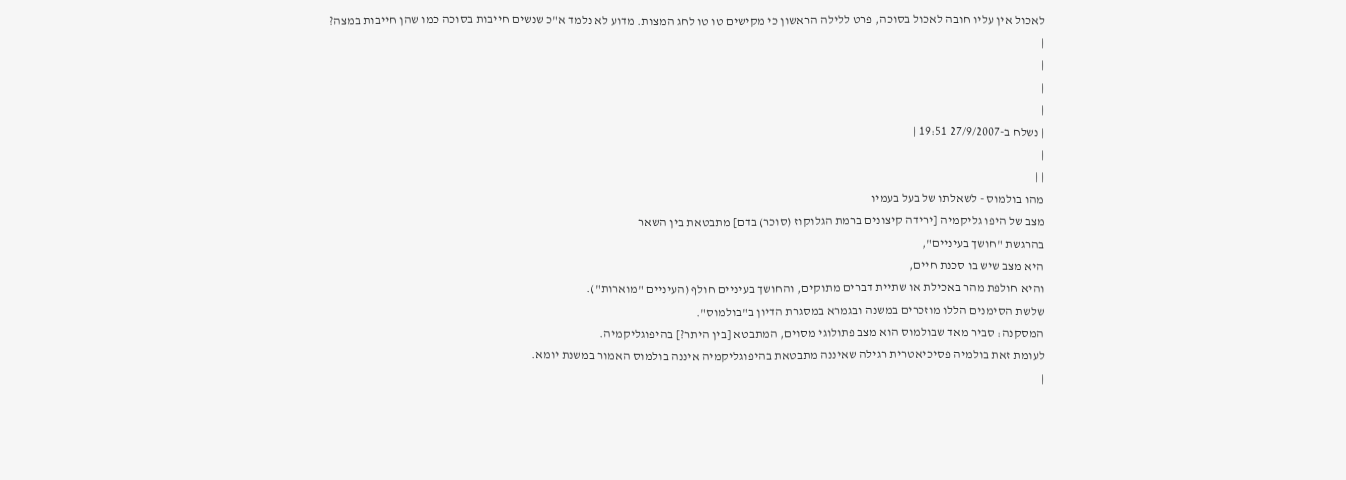לאכול אין עליו חובה לאכול בסוכה, פרט ללילה הראשון כי מקישים טו טו לחג המצות. מדוע לא נלמד א"כ שנשים חייבות בסוכה כמו שהן חייבות במצה?
|
|
|
|
| נשלח ב-27/9/2007 19:51 |
|
| |
מהו בולמוס - לשאלתו של בעל בעמיו
מצב של היפו גליקמיה [ירידה קיצונים ברמת הגלוקוז (סוכר) בדם] מתבטאת בין השאר
בהרגשת "חושך בעיניים",
היא מצב שיש בו סכנת חיים,
והיא חולפת מהר באכילת או שתיית דברים מתוקים, והחושך בעיניים חולף (העיניים "מוארות").
שלשת הסימנים הללו מוזכרים במשנה ובגמרא במסגרת הדיון ב"בולמוס".
המסקנה: סביר מאד שבולמוס הוא מצב פתולוגי מסוים, המתבטא [בין היתר?] בהיפוגליקמיה.
לעומת זאת בולמיה פסיכיאטרית רגילה שאיננה מתבטאת בהיפוגליקמיה איננה בולמוס האמור במשנת יומא.
|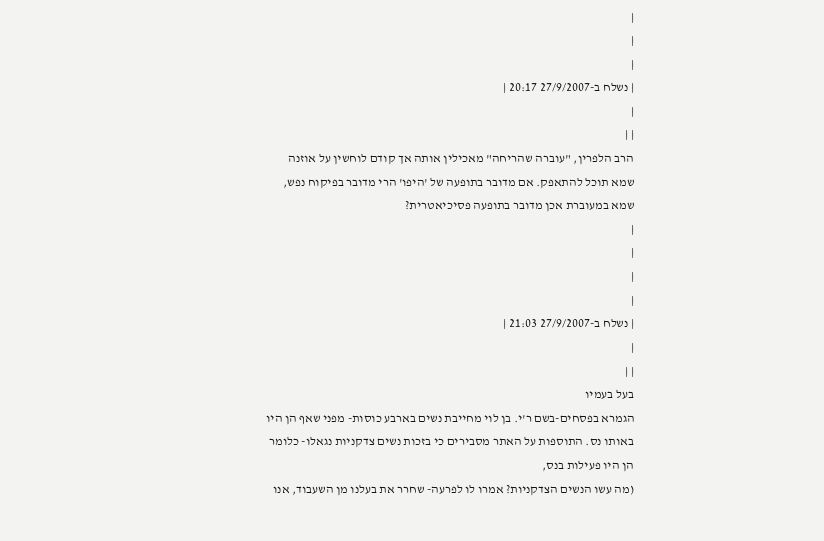|
|
|
| נשלח ב-27/9/2007 20:17 |
|
| |
הרב הלפרין, "עוברה שהריחה" מאכילין אותה אך קודם לוחשין על אוזנה שמא תוכל להתאפק. אם מדובר בתופעה של 'היפו' הרי מדובר בפיקוח נפש, שמא במעוברת אכן מדובר בתופעה פסיכיאטרית?
|
|
|
|
| נשלח ב-27/9/2007 21:03 |
|
| |
בעל בעמיו
הגמרא בפסחים-בשם ר'י. בן לוי מחייבת נשים בארבע כוסות- מפני שאף הן היו באותו נס. התוספות על האתר מסבירים כי בזכות נשים צדקניות נגאלו- כלומר הן היו פעילות בנס,
(מה עשו הנשים הצדקניות? אמרו לו לפרעה- שחרר את בעלנו מן השעבוד, אנו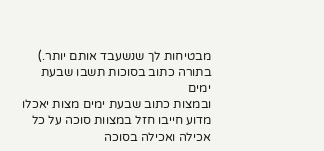מבטיחות לך שנשעבד אותם יותר.)
בתורה כתוב בסוכות תשבו שבעת ימים
ובמצות כתוב שבעת ימים מצות יאכלו
מדוע חייבו חזל במצוות סוכה על כל אכילה ואכילה בסוכה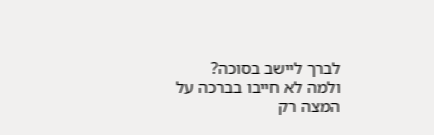לברך ליישב בסוכה?
ולמה לא חייבו בברכה על המצה רק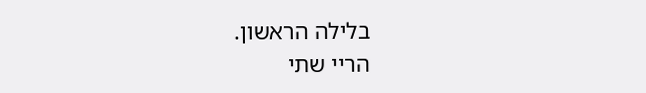בלילה הראשון.
הריי שתי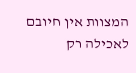המצוות אין חיובם לאכילה רק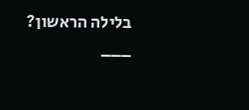בלילה הראשון?
___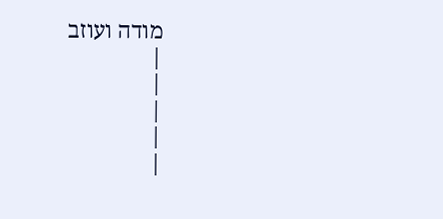מודה ועוזב
|
|
|
|
|